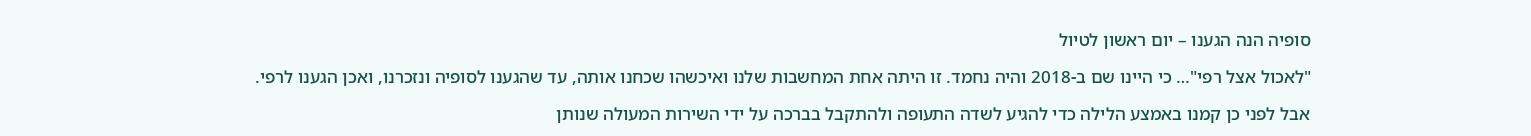סופיה הנה הגענו – יום ראשון לטיול

"לאכול אצל רפי"… כי היינו שם ב-2018 והיה נחמד. זו היתה אחת המחשבות שלנו ואיכשהו שכחנו אותה, עד שהגענו לסופיה ונזכרנו, ואכן הגענו לרפי.

אבל לפני כן קמנו באמצע הלילה כדי להגיע לשדה התעופה ולהתקבל בברכה על ידי השירות המעולה שנותן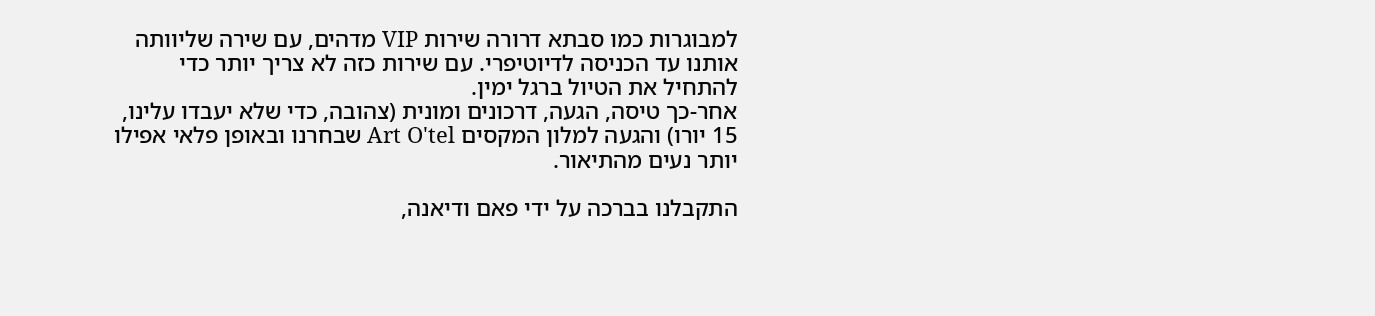למבוגרות כמו סבתא דרורה שירות VIP מדהים, עם שירה שליוותה אותנו עד הכניסה לדיוטיפרי. עם שירות כזה לא צריך יותר כדי להתחיל את הטיול ברגל ימין.
אחר-כך טיסה, הגעה, דרכונים ומונית (צהובה, כדי שלא יעבדו עלינו, 15 יורו) והגעה למלון המקסים Art O'tel שבחרנו ובאופן פלאי אפילו יותר נעים מהתיאור.

התקבלנו בברכה על ידי פאם ודיאנה,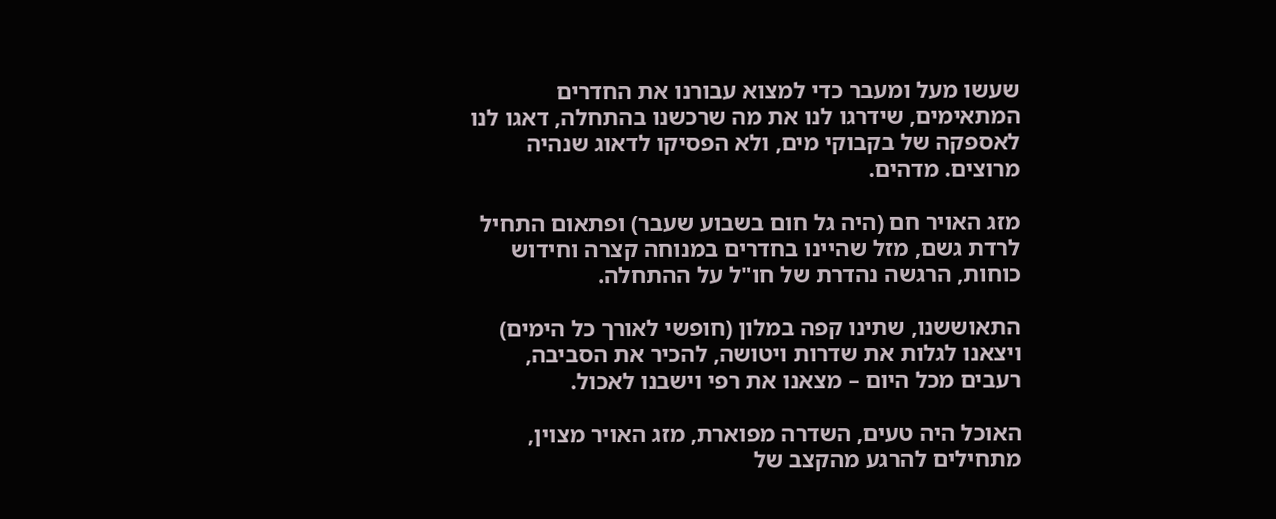שעשו מעל ומעבר כדי למצוא עבורנו את החדרים המתאימים, שידרגו לנו את מה שרכשנו בהתחלה, דאגו לנו לאספקה של בקבוקי מים, ולא הפסיקו לדאוג שנהיה מרוצים. מדהים.

מזג האויר חם (היה גל חום בשבוע שעבר) ופתאום התחיל לרדת גשם, מזל שהיינו בחדרים במנוחה קצרה וחידוש כוחות, הרגשה נהדרת של חו"ל על ההתחלה.

התאוששנו, שתינו קפה במלון (חופשי לאורך כל הימים) ויצאנו לגלות את שדרות ויטושה, להכיר את הסביבה, רעבים מכל היום – מצאנו את רפי וישבנו לאכול.

האוכל היה טעים, השדרה מפוארת, מזג האויר מצוין, מתחילים להרגע מהקצב של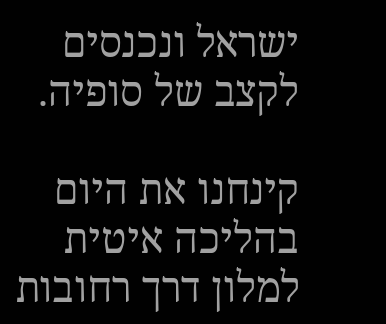ישראל ונכנסים לקצב של סופיה.

קינחנו את היום בהליכה איטית למלון דרך רחובות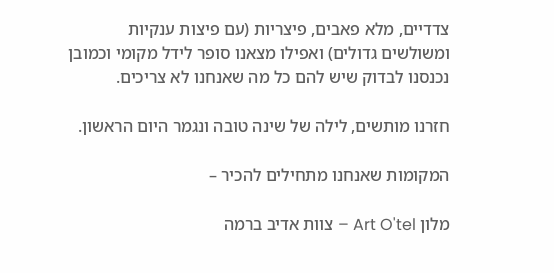צדדיים, מלא פאבים, פיצריות (עם פיצות ענקיות ומשולשים גדולים) ואפילו מצאנו סופר לידל מקומי וכמובן נכנסנו לבדוק שיש להם כל מה שאנחנו לא צריכים.

חזרנו מותשים, לילה של שינה טובה ונגמר היום הראשון.

המקומות שאנחנו מתחילים להכיר –

מלון Art O'tel – צוות אדיב ברמה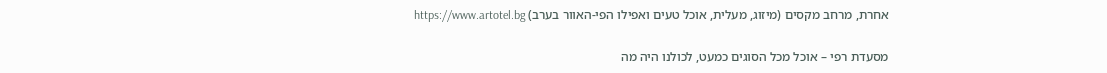אחרת, מרחב מקסים (מיזוג, מעלית, אוכל טעים ואפילו הפי-האוור בערב) https://www.artotel.bg

מסעדת רפי – אוכל מכל הסוגים כמעט, לכולנו היה מה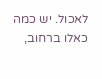לאכול. יש כמה כאלו ברחוב,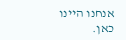אנחנו היינו כאן.